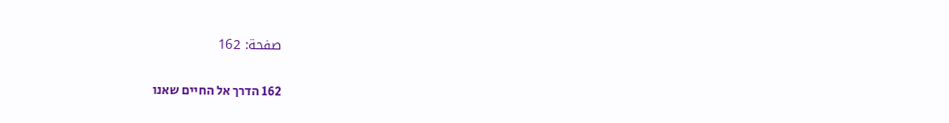صفحة: 162

162 הדרך אל החיים שאנו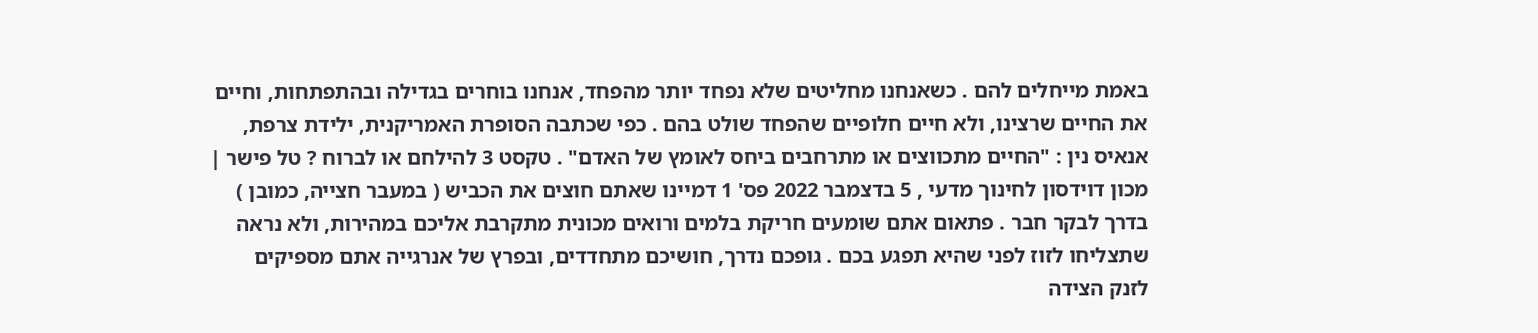באמת מייחלים להם . כשאנחנו מחליטים שלא נפחד יותר מהפחד, אנחנו בוחרים בגדילה ובהתפתחות, וחיים את החיים שרצינו, ולא חיים חלופיים שהפחד שולט בהם . כפי שכתבה הסופרת האמריקנית, ילידת צרפת, אנאיס נין : "החיים מתכווצים או מתרחבים ביחס לאומץ של האדם" . טקסט 3 להילחם או לברוח ? טל פישר |  מכון דוידסון לחינוך מדעי , 5 בדצמבר 2022 פס' 1 דמיינו שאתם חוצים את הכביש ( במעבר חצייה, כמובן ) בדרך לבקר חבר . פתאום אתם שומעים חריקת בלמים ורואים מכונית מתקרבת אליכם במהירות, ולא נראה שתצליחו לזוז לפני שהיא תפגע בכם . גופכם נדרך, חושיכם מתחדדים, ובפרץ של אנרגייה אתם מספיקים לזנק הצידה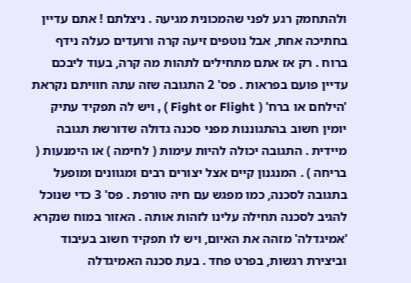ולהתחמק רגע לפני שהמכונית מגיעה . ניצלתם ! אתם עדיין בחתיכה אחת, אבל נוטפים זיעה קרה ורועדים כעלה נידף ברוח . רק אז אתם מתחילים לתהות מה קרה, בעוד ליבכם עדיין פועם בפראות . פס' 2 התגובה שזה עתה חוויתם נקראת 'הילחם או ברח' ( Fight or Flight ) , ויש לה תפקיד עתיק יומין חשוב בהתגוננות מפני סכנה גדולה שדורשת תגובה מיידית . התגובה יכולה להיות עימות ( לחימה ) או הימנעות ( בריחה ) . המנגנון קיים אצל יצורים רבים ומגוונים ומופעל בתגובה לסכנה, כמו מפגש עם חיה טורפת . פס' 3 כדי שנוכל להגיב לסכנה תחילה עלינו לזהות אותה . האזור במוח שנקרא 'אמיגדלה' מזהה את האיום, ויש לו תפקיד חשוב בעיבוד וביצירת רגשות, בפרט פחד . בעת סכנה האמיגדלה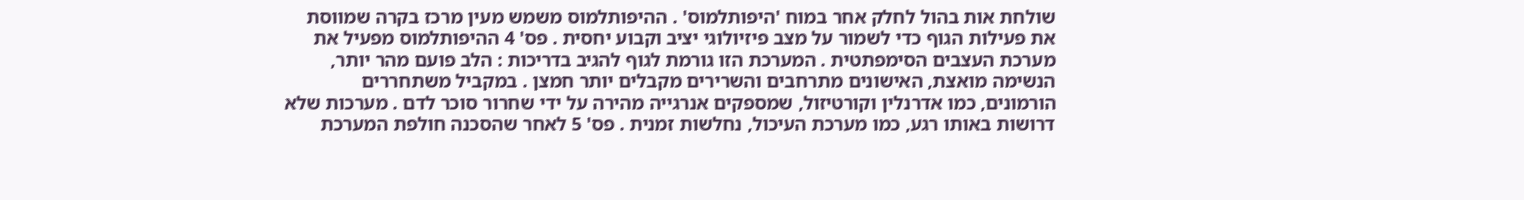שולחת אות בהול לחלק אחר במוח 'היפותלמוס' . ההיפותלמוס משמש מעין מרכז בקרה שמווסת את פעילות הגוף כדי לשמור על מצב פיזיולוגי יציב וקבוע יחסית . פס' 4 ההיפותלמוס מפעיל את מערכת העצבים הסימפתטית . המערכת הזו גורמת לגוף להגיב בדריכות : הלב פועם מהר יותר, הנשימה מואצת, האישונים מתרחבים והשרירים מקבלים יותר חמצן . במקביל משתחררים הורמונים, כמו אדרנלין וקורטיזול, שמספקים אנרגייה מהירה על ידי שחרור סוכר לדם . מערכות שלא דרושות באותו רגע, כמו מערכת העיכול, נחלשות זמנית . פס' 5 לאחר שהסכנה חולפת המערכת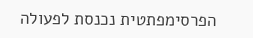הפרסימפתטית נכנסת לפעולה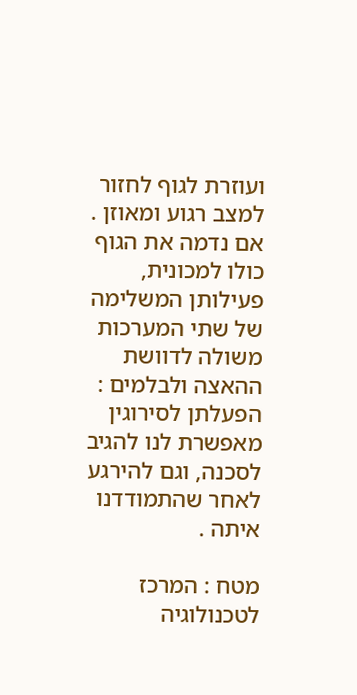ועוזרת לגוף לחזור למצב רגוע ומאוזן . אם נדמה את הגוף כולו למכונית, פעילותן המשלימה של שתי המערכות משולה לדוושת ההאצה ולבלמים : הפעלתן לסירוגין מאפשרת לנו להגיב לסכנה, וגם להירגע לאחר שהתמודדנו איתה .

מטח : המרכז לטכנולוגיה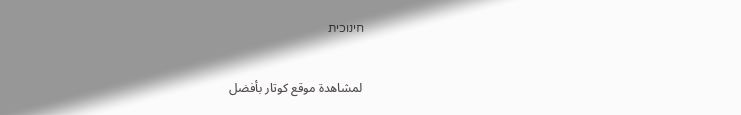חינוכית


 لمشاهدة موقع كوتار بأفضل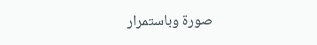صورة وباستمرار